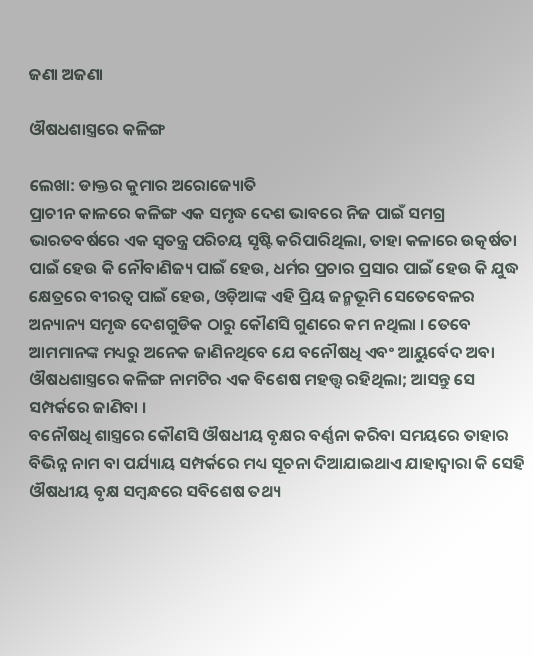ଜଣା ଅଜଣା

ଔଷଧଶାସ୍ତ୍ରରେ କଳିଙ୍ଗ

ଲେଖା: ଡାକ୍ତର କୁମାର ଅରୋଜ୍ୟୋତି
ପ୍ରାଚୀନ କାଳରେ କଳିଙ୍ଗ ଏକ ସମୃଦ୍ଧ ଦେଶ ଭାବରେ ନିଜ ପାଇଁ ସମଗ୍ର ଭାରତବର୍ଷରେ ଏକ ସ୍ୱତନ୍ତ୍ର ପରିଚୟ ସୃଷ୍ଟି କରିପାରିଥିଲା, ତାହା କଳାରେ ଉତ୍କର୍ଷତା ପାଇଁ ହେଉ କି ନୌବାଣିଜ୍ୟ ପାଇଁ ହେଉ, ଧର୍ମର ପ୍ରଚାର ପ୍ରସାର ପାଇଁ ହେଉ କି ଯୁଦ୍ଧ କ୍ଷେତ୍ରରେ ବୀରତ୍ବ ପାଇଁ ହେଉ, ଓଡ଼ିଆଙ୍କ ଏହି ପ୍ରିୟ ଜନ୍ମଭୂମି ସେତେବେଳର ଅନ୍ୟାନ୍ୟ ସମୃଦ୍ଧ ଦେଶଗୁଡିକ ଠାରୁ କୌଣସି ଗୁଣରେ କମ ନଥିଲା । ତେବେ ଆମମାନଙ୍କ ମଧ୍ୟରୁ ଅନେକ ଜାଣିନଥିବେ ଯେ ବନୌଷଧି ଏବଂ ଆୟୁର୍ବେଦ ଅବା ଔଷଧଶାସ୍ତ୍ରରେ କଳିଙ୍ଗ ନାମଟିର ଏକ ବିଶେଷ ମହତ୍ତ୍ୱ ରହିଥିଲା; ଆସନ୍ତୁ ସେ ସମ୍ପର୍କରେ ଜାଣିବା ।
ବନୌଷଧି ଶାସ୍ତ୍ରରେ କୌଣସି ଔଷଧୀୟ ବୃକ୍ଷର ବର୍ଣ୍ଣନା କରିବା ସମୟରେ ତାହାର ବିଭିନ୍ନ ନାମ ବା ପର୍ଯ୍ୟାୟ ସମ୍ପର୍କରେ ମଧ୍ୟ ସୂଚନା ଦିଆଯାଇଥାଏ ଯାହାଦ୍ୱାରା କି ସେହି ଔଷଧୀୟ ବୃକ୍ଷ ସମ୍ବନ୍ଧରେ ସବିଶେଷ ତଥ୍ୟ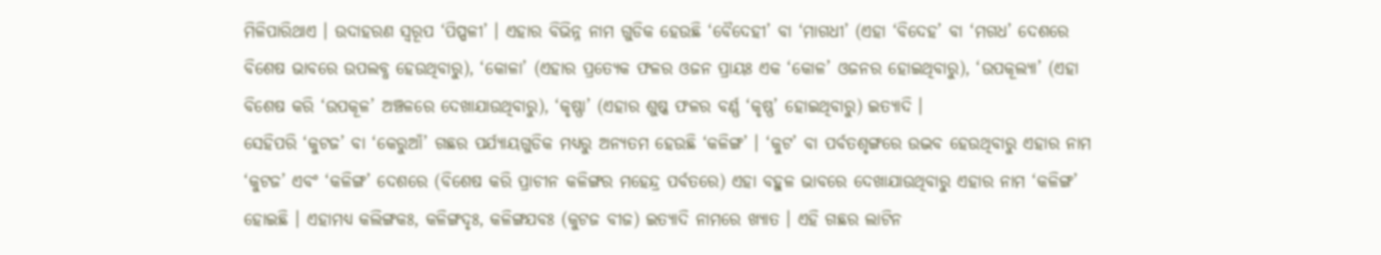ମିଳିପାରିଥାଏ । ଉଦାହରଣ ସ୍ୱରୂପ ‘ପିପ୍ପଳୀ’ । ଏହାର ବିଭିନ୍ନ ନାମ ଗୁଡିକ ହେଉଛି ‘ବୈଦେହୀ’ ବା ‘ମାଗଧୀ’ (ଏହା ‘ବିଦେହ’ ବା ‘ମଗଧ’ ଦେଶରେ ବିଶେଷ ଭାବରେ ଉପଲବ୍ଧ ହେଉଥିବାରୁ), ‘କୋଳା’ (ଏହାର ପ୍ରତ୍ୟେକ ଫଳର ଓଜନ ପ୍ରାୟଃ ଏକ ‘କୋଳ’ ଓଜନର ହୋଇଥିବାରୁ), ‘ଉପକୂଲ୍ୟା’ (ଏହା ବିଶେଷ କରି ‘ଉପକୂଳ’ ଅଞ୍ଚଳରେ ଦେଖାଯାଉଥିବାରୁ), ‘କୃଷ୍ଣା’ (ଏହାର ଶୁଷ୍କ ଫଳର ବର୍ଣ୍ଣ ‘କୃଷ୍ଣ’ ହୋଇଥିବାରୁ) ଇତ୍ୟାଦି ।
ସେହିପରି ‘କୁଟଜ’ ବା ‘କେରୁଆଁ’ ଗଛର ପର୍ଯ୍ୟାୟଗୁଡିକ ମଧ୍ୟରୁ ଅନ୍ୟତମ ହେଉଛି ‘କଳିଙ୍ଗ’ । ‘କୁଟ’ ବା ପର୍ବତଶୃଙ୍ଗରେ ଉଦ୍ଭବ ହେଉଥିବାରୁ ଏହାର ନାମ ‘କୁଟଜ’ ଏବଂ ‘କଳିଙ୍ଗ’ ଦେଶରେ (ବିଶେଷ କରି ପ୍ରାଚୀନ କଳିଙ୍ଗର ମହେନ୍ଦ୍ର ପର୍ବତରେ) ଏହା ବହୁଳ ଭାବରେ ଦେଖାଯାଉଥିବାରୁ ଏହାର ନାମ ‘କଳିଙ୍ଗ’ ହୋଇଛି । ଏହାମଧ୍ୟ କଲିଙ୍ଗକଃ, କଳିଙ୍ଗଦୃଃ, କଳିଙ୍ଗଯବଃ (କୁଟଜ ବୀଜ) ଇତ୍ୟାଦି ନାମରେ ଖ୍ୟାତ । ଏହି ଗଛର ଲାଟିନ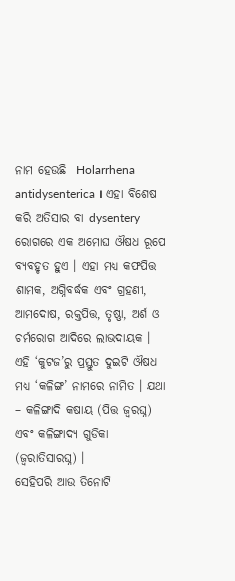ନାମ ହେଉଛି  Holarrhena antidysenterica । ଏହା ବିଶେଷ କରି ଅତିସାର ବା dysentery ରୋଗରେ ଏକ ଅମୋଘ ଔଷଧ ରୂପେ ବ୍ୟବହୃତ ହୁଏ । ଏହା ମଧ୍ୟ କଫପିତ୍ତ ଶାମକ, ଅଗ୍ନିବର୍ଦ୍ଧକ ଏବଂ ଗ୍ରହଣୀ, ଆମଦୋଷ, ରକ୍ତପିତ୍ତ, ତୃଷ୍ଣା, ଅର୍ଶ ଓ ଚର୍ମରୋଗ ଆଦିରେ ଲାଭଦାୟକ ।
ଏହି ‘କୁଟଜ’ରୁ ପ୍ରସ୍ତୁତ ଦୁଇଟି ଔଷଧ ମଧ୍ୟ ‘କଳିଙ୍ଗ’ ନାମରେ ନାମିତ । ଯଥା – କଳିଙ୍ଗାଦି କଷାୟ (ପିତ୍ତ ଜ୍ବରଘ୍ନ) ଏବଂ କଳିଙ୍ଗାଦ୍ୟ ଗୁଡିକା (ଜ୍ବରାତିସାରଘ୍ନ) ।
ସେହିପରି ଆଉ ତିନୋଟି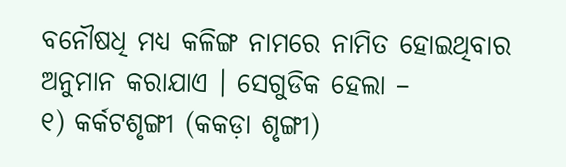ବନୌଷଧି ମଧ୍ୟ କଳିଙ୍ଗ ନାମରେ ନାମିତ ହୋଇଥିବାର ଅନୁମାନ କରାଯାଏ । ସେଗୁଡିକ ହେଲା –
୧) କର୍କଟଶୃଙ୍ଗୀ (କକଡ଼ା ଶୃଙ୍ଗୀ)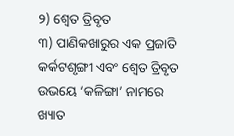୨) ଶ୍ଵେତ ତ୍ରିବୃତ
୩) ପାଣିକଖାରୁର ଏକ ପ୍ରଜାତି
କର୍କଟଶୃଙ୍ଗୀ ଏବଂ ଶ୍ଵେତ ତ୍ରିବୃତ ଉଭୟେ ‘କଳିଙ୍ଗା’ ନାମରେ ଖ୍ୟାତ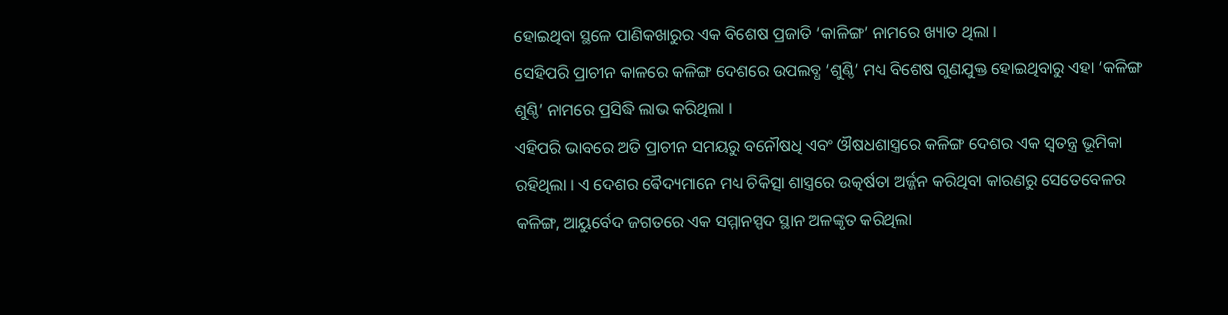ହୋଇଥିବା ସ୍ଥଳେ ପାଣିକଖାରୁର ଏକ ବିଶେଷ ପ୍ରଜାତି ‘କାଳିଙ୍ଗ’ ନାମରେ ଖ୍ୟାତ ଥିଲା ।
ସେହିପରି ପ୍ରାଚୀନ କାଳରେ କଳିଙ୍ଗ ଦେଶରେ ଉପଲବ୍ଧ ‘ଶୁଣ୍ଠି’ ମଧ୍ୟ ବିଶେଷ ଗୁଣଯୁକ୍ତ ହୋଇଥିବାରୁ ଏହା ‘କଳିଙ୍ଗ ଶୁଣ୍ଠି’ ନାମରେ ପ୍ରସିଦ୍ଧି ଲାଭ କରିଥିଲା ।
ଏହିପରି ଭାବରେ ଅତି ପ୍ରାଚୀନ ସମୟରୁ ବନୌଷଧି ଏବଂ ଔଷଧଶାସ୍ତ୍ରରେ କଳିଙ୍ଗ ଦେଶର ଏକ ସ୍ୱତନ୍ତ୍ର ଭୂମିକା ରହିଥିଲା । ଏ ଦେଶର ଵୈଦ୍ୟମାନେ ମଧ୍ୟ ଚିକିତ୍ସା ଶାସ୍ତ୍ରରେ ଉତ୍କର୍ଷତା ଅର୍ଜ୍ଜନ କରିଥିବା କାରଣରୁ ସେତେବେଳର କଳିଙ୍ଗ, ଆୟୁର୍ବେଦ ଜଗତରେ ଏକ ସମ୍ମାନସ୍ପଦ ସ୍ଥାନ ଅଳଙ୍କୃତ କରିଥିଲା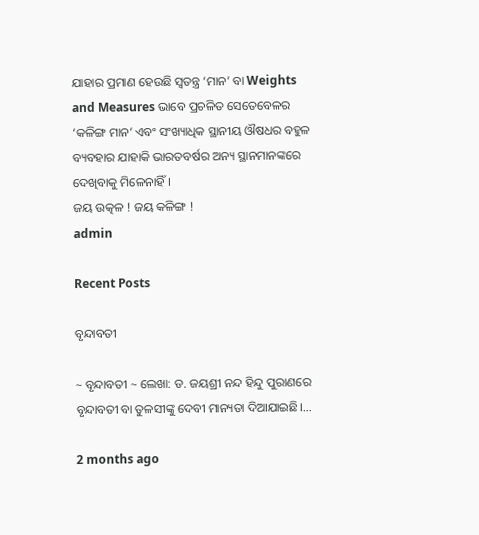ଯାହାର ପ୍ରମାଣ ହେଉଛି ସ୍ୱତନ୍ତ୍ର ‘ମାନ’ ବା Weights and Measures ଭାବେ ପ୍ରଚଳିତ ସେତେବେଳର ‘କଳିଙ୍ଗ ମାନ’ ଏବଂ ସଂଖ୍ୟାଧିକ ସ୍ଥାନୀୟ ଔଷଧର ବହୁଳ ବ୍ୟବହାର ଯାହାକି ଭାରତବର୍ଷର ଅନ୍ୟ ସ୍ଥାନମାନଙ୍କରେ ଦେଖିବାକୁ ମିଳେନାହିଁ ।
ଜୟ ଉତ୍କଳ ! ଜୟ କଳିଙ୍ଗ !
admin

Recent Posts

ବୃନ୍ଦାବତୀ

~ ବୃନ୍ଦାବତୀ ~ ଲେଖା: ଡ. ଜୟଶ୍ରୀ ନନ୍ଦ ହିନ୍ଦୁ ପୁରାଣରେ ବୃନ୍ଦାବତୀ ବା ତୁଳସୀଙ୍କୁ ଦେବୀ ମାନ୍ୟତା ଦିଆଯାଇଛି।…

2 months ago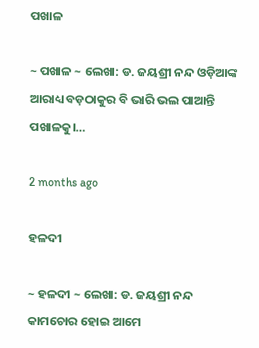ପଖାଳ

~ ପଖାଳ ~ ଲେଖା: ଡ. ଜୟଶ୍ରୀ ନନ୍ଦ ଓଡ଼ିଆଙ୍କ ଆରାଧ୍ୟ ବଡ଼ଠାକୁର ବି ଭାରି ଭଲ ପାଆନ୍ତି ପଖାଳକୁ।…

2 months ago

ହଳଦୀ

~ ହଳଦୀ ~ ଲେଖା: ଡ. ଜୟଶ୍ରୀ ନନ୍ଦ କାମଚୋର ହୋଇ ଆମେ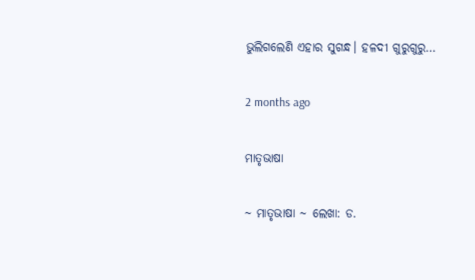ଭୁଲିଗଲେଣି ଏହାର ସୁଗନ୍ଧ। ହଳଦୀ ଗୁରୁଗୁରୁ…

2 months ago

ମାତୃଭାଷା

~ ମାତୃଭାଷା ~ ଲେଖା: ଡ.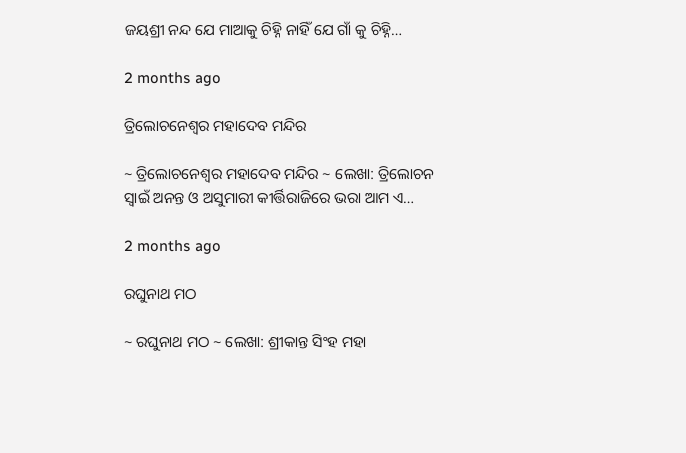ଜୟଶ୍ରୀ ନନ୍ଦ ଯେ ମାଆକୁ ଚିହ୍ନି ନାହିଁ ଯେ ଗାଁ କୁ ଚିହ୍ନି…

2 months ago

ତ୍ରିଲୋଚନେଶ୍ୱର ମହାଦେବ ମନ୍ଦିର

~ ତ୍ରିଲୋଚନେଶ୍ୱର ମହାଦେବ ମନ୍ଦିର ~ ଲେଖା: ତ୍ରିଲୋଚନ ସ୍ୱାଇଁ ଅନନ୍ତ ଓ ଅସୁମାରୀ କୀର୍ତ୍ତିରାଜିରେ ଭରା ଆମ ଏ…

2 months ago

ରଘୁନାଥ ମଠ

~ ରଘୁନାଥ ମଠ ~ ଲେଖା: ଶ୍ରୀକାନ୍ତ ସିଂହ ମହା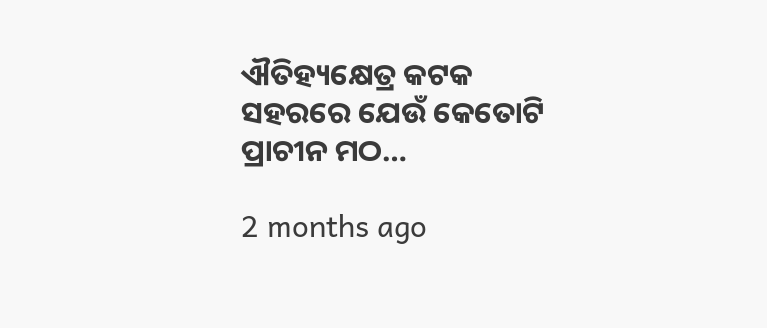ଐତିହ୍ୟକ୍ଷେତ୍ର କଟକ ସହରରେ ଯେଉଁ କେତୋଟି ପ୍ରାଚୀନ ମଠ…

2 months ago